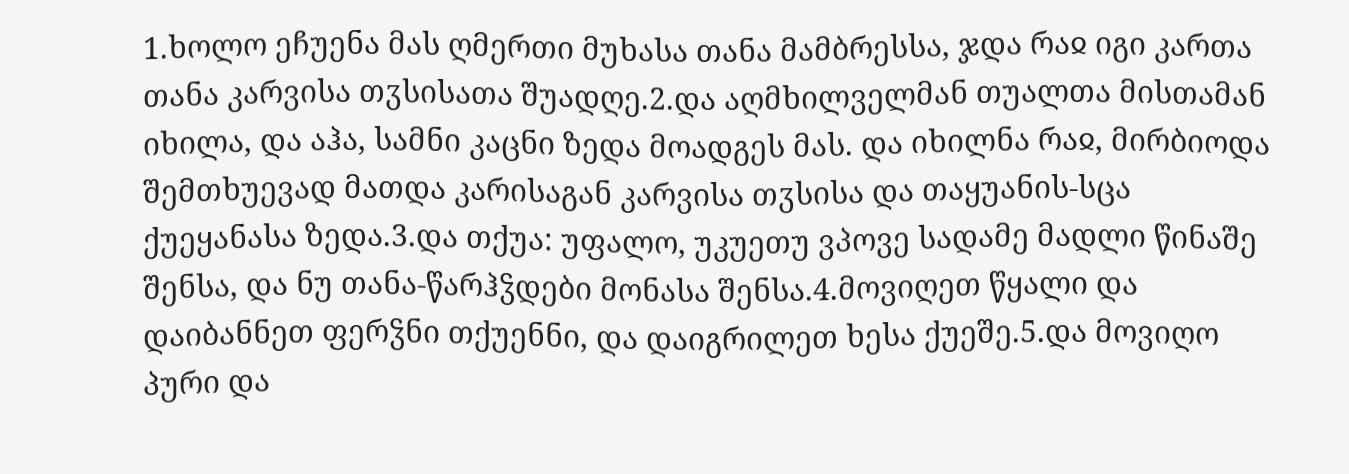1.ხოლო ეჩუენა მას ღმერთი მუხასა თანა მამბრესსა, ჯდა რაჲ იგი კართა თანა კარვისა თჳსისათა შუადღე.2.და აღმხილველმან თუალთა მისთამან იხილა, და აჰა, სამნი კაცნი ზედა მოადგეს მას. და იხილნა რაჲ, მირბიოდა შემთხუევად მათდა კარისაგან კარვისა თჳსისა და თაყუანის-სცა ქუეყანასა ზედა.3.და თქუა: უფალო, უკუეთუ ვპოვე სადამე მადლი წინაშე შენსა, და ნუ თანა-წარჰჴდები მონასა შენსა.4.მოვიღეთ წყალი და დაიბანნეთ ფერჴნი თქუენნი, და დაიგრილეთ ხესა ქუეშე.5.და მოვიღო პური და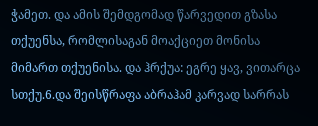ჭამეთ. და ამის შემდგომად წარვედით გზასა თქუენსა, რომლისაგან მოაქციეთ მონისა მიმართ თქუენისა. და ჰრქუა: ეგრე ყავ, ვითარცა სთქუ.6.და შეისწრაფა აბრაჰამ კარვად სარრას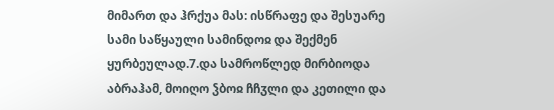მიმართ და ჰრქუა მას: ისწრაფე და შესუარე სამი საწყაული სამინდოჲ და შექმენ ყურბეულად.7.და სამროწლედ მირბიოდა აბრაჰამ, მოიღო ჴბოჲ ჩჩჳლი და კეთილი და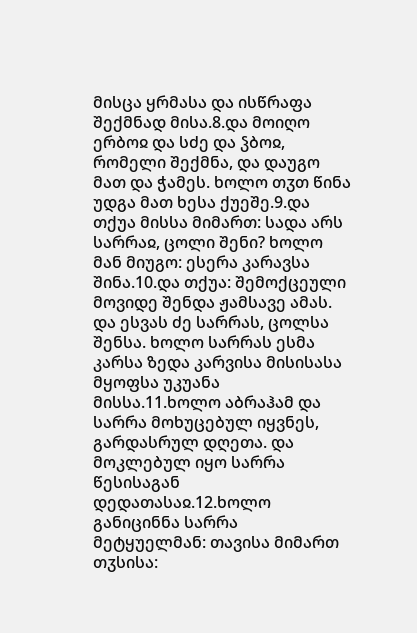მისცა ყრმასა და ისწრაფა შექმნად მისა.8.და მოიღო ერბოჲ და სძე და ჴბოჲ, რომელი შექმნა, და დაუგო მათ და ჭამეს. ხოლო თჳთ წინა უდგა მათ ხესა ქუეშე.9.და თქუა მისსა მიმართ: სადა არს სარრაჲ, ცოლი შენი? ხოლო მან მიუგო: ესერა კარავსა შინა.10.და თქუა: შემოქცეული მოვიდე შენდა ჟამსავე ამას. და ესვას ძე სარრას, ცოლსა შენსა. ხოლო სარრას ესმა კარსა ზედა კარვისა მისისასა მყოფსა უკუანა მისსა.11.ხოლო აბრაჰამ და სარრა მოხუცებულ იყვნეს, გარდასრულ დღეთა. და მოკლებულ იყო სარრა წესისაგან დედათასაჲ.12.ხოლო განიცინნა სარრა მეტყუელმან: თავისა მიმართ თჳსისა: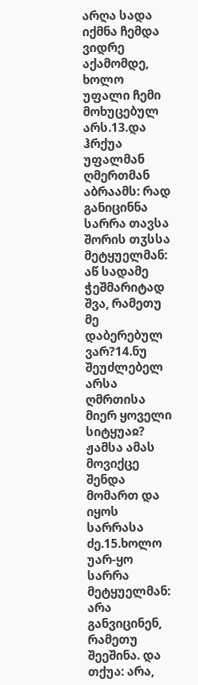არღა სადა იქმნა ჩემდა ვიდრე აქამომდე, ხოლო უფალი ჩემი მოხუცებულ არს.13.და ჰრქუა უფალმან ღმერთმან აბრაამს: რად განიცინნა სარრა თავსა შორის თჳსსა მეტყუელმან: აწ სადამე ჭეშმარიტად შვა, რამეთუ მე დაბერებულ ვარ?14.ნუ შეუძლებელ არსა ღმრთისა მიერ ყოველი სიტყუაჲ? ჟამსა ამას მოვიქცე შენდა მომართ და იყოს სარრასა ძე.15.ხოლო უარ-ყო სარრა მეტყუელმან: არა განვიცინენ, რამეთუ შეეშინა. და თქუა: არა,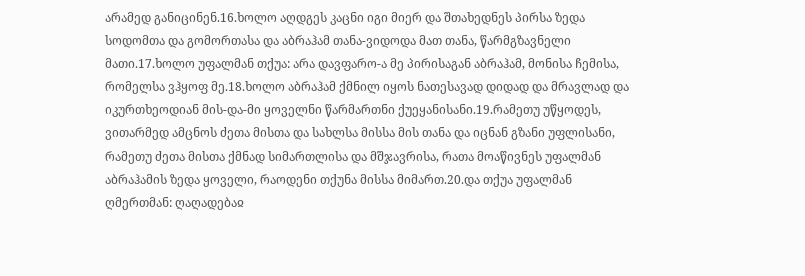არამედ განიცინენ.16.ხოლო აღდგეს კაცნი იგი მიერ და შთახედნეს პირსა ზედა სოდომთა და გომორთასა და აბრაჰამ თანა-ვიდოდა მათ თანა, წარმგზავნელი მათი.17.ხოლო უფალმან თქუა: არა დავფარო-ა მე პირისაგან აბრაჰამ, მონისა ჩემისა, რომელსა ვჰყოფ მე.18.ხოლო აბრაჰამ ქმნილ იყოს ნათესავად დიდად და მრავლად და იკურთხეოდიან მის-და-მი ყოველნი წარმართნი ქუეყანისანი.19.რამეთუ უწყოდეს, ვითარმედ ამცნოს ძეთა მისთა და სახლსა მისსა მის თანა და იცნან გზანი უფლისანი, რამეთუ ძეთა მისთა ქმნად სიმართლისა და მშჯავრისა, რათა მოაწივნეს უფალმან აბრაჰამის ზედა ყოველი, რაოდენი თქუნა მისსა მიმართ.20.და თქუა უფალმან ღმერთმან: ღაღადებაჲ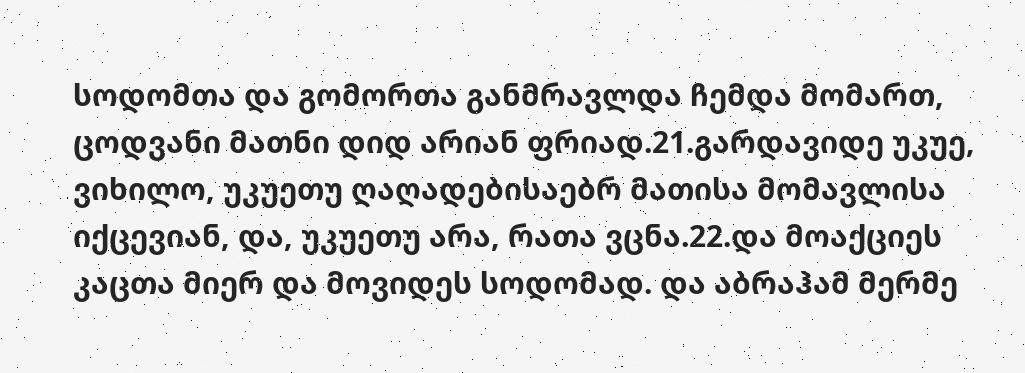სოდომთა და გომორთა განმრავლდა ჩემდა მომართ, ცოდვანი მათნი დიდ არიან ფრიად.21.გარდავიდე უკუე, ვიხილო, უკუეთუ ღაღადებისაებრ მათისა მომავლისა იქცევიან, და, უკუეთუ არა, რათა ვცნა.22.და მოაქციეს კაცთა მიერ და მოვიდეს სოდომად. და აბრაჰამ მერმე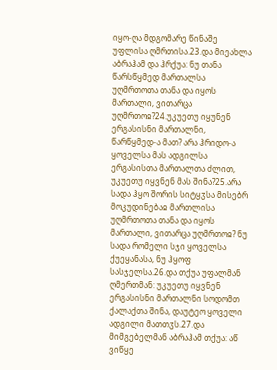იყო-ღა მდგომარე წინაშე უფლისა ღმრთისა.23.და მიეახლა აბრაჰამ და ჰრქუა: ნუ თანა წარსწყმედ მართალსა უღმრთოთა თანა და იყოს მართალი, ვითარცა უღმრთოჲ?24.უკუეთუ იყუნენ ერგასისნი მართალნი, წარწყმედ-ა მათ? არა ჰრიდო-ა ყოველსა მას ადგილსა ერგასისთა მართალთა ძლით, უკუეთუ იყვნენ მას შინა?25.არა სადა ჰყო შორის სიტყჳსა მისებრ მოკუდინებაჲ მართლისა უღმრთოთა თანა და იყოს მართალი, ვითარცა უღმრთოჲ? ნუ სადა რომელი სჯი ყოველსა ქუეყანასა, ნუ ჰყოფ სასჯელსა.26.და თქუა უფალმან ღმერთმან: უკუეთუ იყვნენ ერგასისნი მართალნი სოდომთ ქალაქთა შინა, დაუტეო ყოველი ადგილი მათთჳს.27.და მიმგებელმან აბრაჰამ თქუა: აწ ვიწყე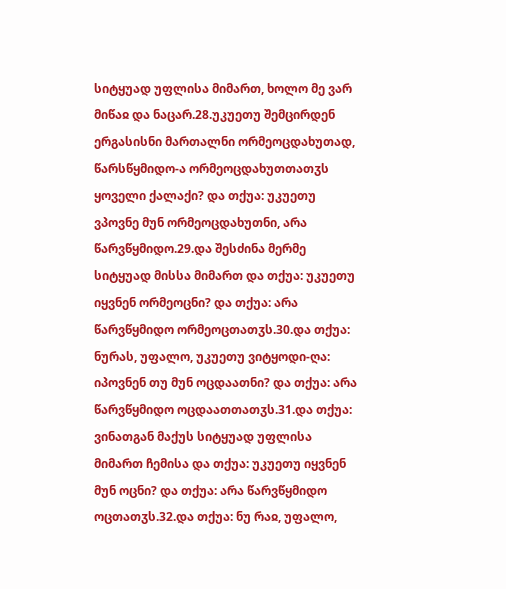სიტყუად უფლისა მიმართ, ხოლო მე ვარ მიწაჲ და ნაცარ.28.უკუეთუ შემცირდენ ერგასისნი მართალნი ორმეოცდახუთად, წარსწყმიდო-ა ორმეოცდახუთთათჳს ყოველი ქალაქი? და თქუა: უკუეთუ ვპოვნე მუნ ორმეოცდახუთნი, არა წარვწყმიდო.29.და შესძინა მერმე სიტყუად მისსა მიმართ და თქუა: უკუეთუ იყვნენ ორმეოცნი? და თქუა: არა წარვწყმიდო ორმეოცთათჳს.30.და თქუა: ნურას, უფალო, უკუეთუ ვიტყოდი-ღა: იპოვნენ თუ მუნ ოცდაათნი? და თქუა: არა წარვწყმიდო ოცდაათთათჳს.31.და თქუა: ვინათგან მაქუს სიტყუად უფლისა მიმართ ჩემისა და თქუა: უკუეთუ იყვნენ მუნ ოცნი? და თქუა: არა წარვწყმიდო ოცთათჳს.32.და თქუა: ნუ რაჲ, უფალო,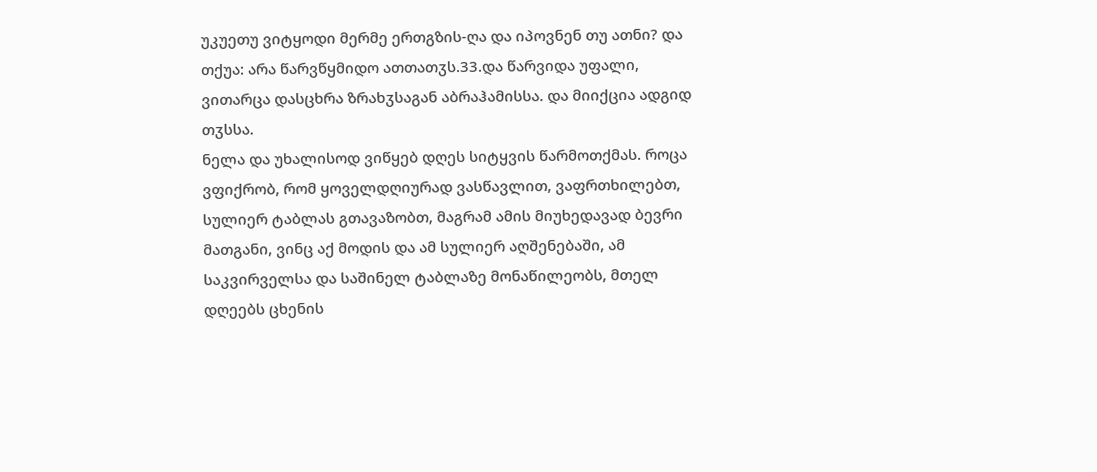უკუეთუ ვიტყოდი მერმე ერთგზის-ღა და იპოვნენ თუ ათნი? და თქუა: არა წარვწყმიდო ათთათჳს.33.და წარვიდა უფალი, ვითარცა დასცხრა ზრახჳსაგან აბრაჰამისსა. და მიიქცია ადგიდ თჳსსა.
ნელა და უხალისოდ ვიწყებ დღეს სიტყვის წარმოთქმას. როცა ვფიქრობ, რომ ყოველდღიურად ვასწავლით, ვაფრთხილებთ, სულიერ ტაბლას გთავაზობთ, მაგრამ ამის მიუხედავად ბევრი მათგანი, ვინც აქ მოდის და ამ სულიერ აღშენებაში, ამ საკვირველსა და საშინელ ტაბლაზე მონაწილეობს, მთელ დღეებს ცხენის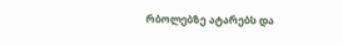რბოლებზე ატარებს და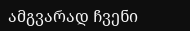ამგვარად ჩვენი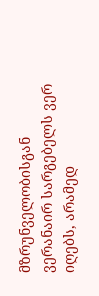მზრუნველობისგან ვერანაირ სარგებელს ვერ იღებს, არამედ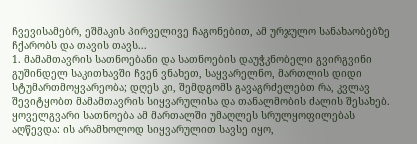ჩვევისამებრ, ეშმაკის პირველივე ჩაგონებით, ამ ურჯულო სანახაობებზე ჩქარობს და თავის თავს...
1. მამამთავრის სათნოებანი და სათნოების დაუჭკნობელი გვირგვინი
გუშინდელ საკითხავში ჩვენ ვნახეთ, საყვარელნო, მართლის დიდი სტუმართმოყვარეობა; დღეს კი, შემდგომს გავაგრძელებთ რა, კვლავ შევიტყობთ მამამთავრის სიყვარულისა და თანალმობის ძალის შესახებ. ყოველგვარი სათნოება ამ მართალში უმაღლეს სრულყოფილებას აღწევდა: ის არამხოლოდ სიყვარულით სავსე იყო,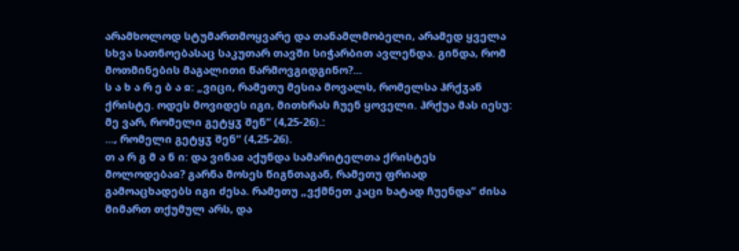არამხოლოდ სტუმართმოყვარე და თანამლმობელი, არამედ ყველა სხვა სათნოებასაც საკუთარ თავში სიჭარბით ავლენდა. გინდა, რომ მოთმინების მაგალითი წარმოვგიდგინო?...
ს ა ხ ა რ ე ბ ა ჲ: „ვიცი, რამეთუ მესია მოვალს, რომელსა ჰრქჳან ქრისტე. ოდეს მოვიდეს იგი, მითხრას ჩუენ ყოველი. ჰრქუა მას იესუ: მე ვარ, რომელი გეტყჳ შენ“ (4,25-26).:
..., რომელი გეტყჳ შენ“ (4,25-26).
თ ა რ გ მ ა ნ ი: და ვინაჲ აქუნდა სამარიტელთა ქრისტეს მოლოდებაჲ? გარნა მოსეს წიგნთაგან, რამეთუ ფრიად გამოაცხადებს იგი ძესა. რამეთუ „ვქმნეთ კაცი ხატად ჩუენდა“ ძისა მიმართ თქუმულ არს, და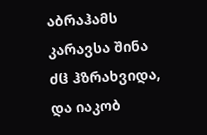აბრაჰამს კარავსა შინა ძჱ ჰზრახვიდა, და იაკობ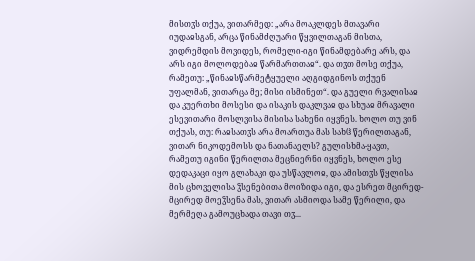მისთჳს თქუა, ვითარმედ: „არა მოაკლდეს მთავარი იუდაჲსგან, არცა წინამძღუარი წყვილთაგან მისთა, ვიდრემდის მოვიდეს, რომელი-იგი წინამდებარე არს, და არს იგი მოლოდებაჲ წარმართთაჲ“. და თჳთ მოსე თქუა, რამეთუ: „წინაჲსწარმეტყუელი აღგიდგინოს თქუენ უფალმან, ვითარცა მე; მისი ისმინეთ“. და გუელი რვალისაჲ და კუერთხი მოსესი და ისაკის დაკლვაჲ და სხუაჲ მრავალი ესევითარი მოსლვისა მისისა სახენი იყვნეს. ხოლო თუ ვინ თქუას, თუ: რაჲსათჳს არა მოართუა მას სახჱ წერილთაგან, ვითარ ნიკოდემოსს და ნათანაელს? გულისხმა-ყავთ, რამეთუ იგინი წერილთა მეცნიერნი იყვნეს, ხოლო ესე დედაკაცი იყო გლახაკი და უსწავლოჲ, და ამისთჳს წყლისა მის ცხოველისა ჴსენებითა მოიზიდა იგი, და ესრეთ მცირედ-მცირედ მოეჴსენა მას, ვითარ ასმიოდა სამე წერილი, და მერმეღა გამოუცხადა თავი თჳ...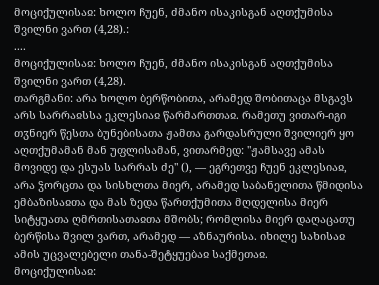მოციქულისაჲ: ხოლო ჩუენ, ძმანო ისაკისგან აღთქუმისა შვილნი ვართ (4,28).:
....
მოციქულისაჲ: ხოლო ჩუენ, ძმანო ისაკისგან აღთქუმისა შვილნი ვართ (4,28).
თარგმანი: არა ხოლო ბერწობითა, არამედ შობითაცა მსგავს არს სარრაჲსსა ეკლესიაჲ წარმართთაჲ. რამეთუ ვითარ-იგი თჳნიერ წესთა ბუნებისათა ჟამთა გარდასრული შვილიერ ყო აღთქუმამან მან უფლისამან, ვითარმედ: "ჟამსავე ამას მოვიდე და ესუას სარრას ძე" (), — ეგრეთვე ჩუენ ეკლესიაჲ, არა ჴორცთა და სისხლთა მიერ, არამედ საბანელითა წმიდისა ემბაზისაჲთა და მას ზედა წართქუმითა მღდელისა მიერ სიტყუათა ღმრთისათაჲთა მშობს; რომლისა მიერ დაღაცათუ ბერწისა შვილ ვართ, არამედ — აზნაურისა. იხილე სახისაჲ ამის უცვალებელი თანა-შეტყუებაჲ საქმეთაჲ.
მოციქულისაჲ: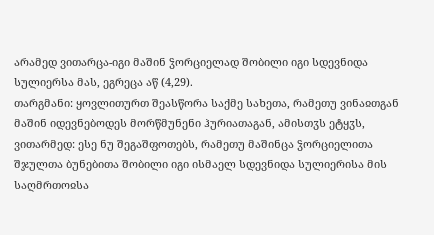არამედ ვითარცა-იგი მაშინ ჴორციელად შობილი იგი სდევნიდა სულიერსა მას, ეგრეცა აწ (4,29).
თარგმანი: ყოვლითურთ შეასწორა საქმე სახეთა, რამეთუ ვინაჲთგან მაშინ იდევნებოდეს მორწმუნენი ჰურიათაგან, ამისთჳს ეტყჳს, ვითარმედ: ესე ნუ შეგაშფოთებს, რამეთუ მაშინცა ჴორციელითა შჯულთა ბუნებითა შობილი იგი ისმაელ სდევნიდა სულიერისა მის საღმრთოჲსა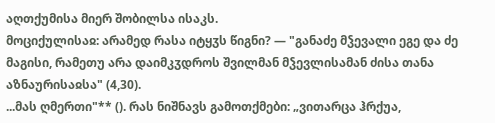აღთქუმისა მიერ შობილსა ისაკს.
მოციქულისაჲ: არამედ რასა იტყჳს წიგნი? — "განაძე მჴევალი ეგე და ძე მაგისი, რამეთუ არა დაიმკჳდროს შვილმან მჴევლისამან ძისა თანა აზნაურისაჲსა" (4,30).
...მას ღმერთი"** (). რას ნიშნავს გამოთქმები: „ვითარცა ჰრქუა,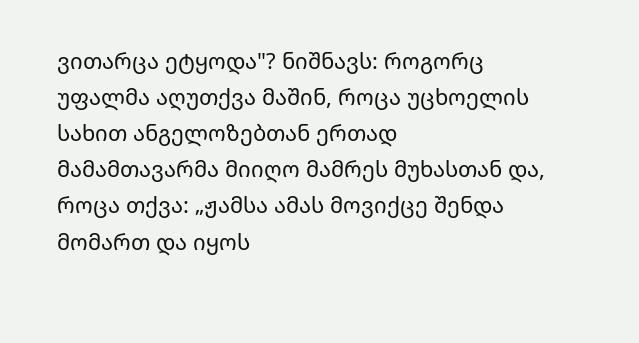ვითარცა ეტყოდა"? ნიშნავს: როგორც უფალმა აღუთქვა მაშინ, როცა უცხოელის სახით ანგელოზებთან ერთად მამამთავარმა მიიღო მამრეს მუხასთან და, როცა თქვა: „ჟამსა ამას მოვიქცე შენდა მომართ და იყოს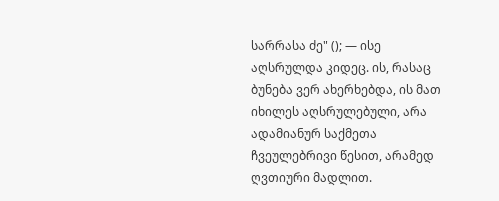სარრასა ძე" (); — ისე აღსრულდა კიდეც. ის, რასაც ბუნება ვერ ახერხებდა, ის მათ იხილეს აღსრულებული, არა ადამიანურ საქმეთა ჩვეულებრივი წესით, არამედ ღვთიური მადლით.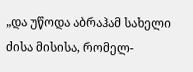„და უწოდა აბრაჰამ სახელი ძისა მისისა, რომელ-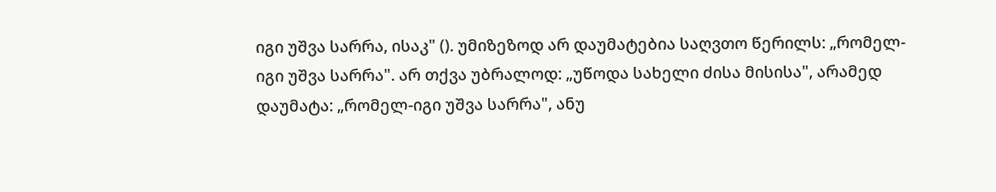იგი უშვა სარრა, ისაკ" (). უმიზეზოდ არ დაუმატებია საღვთო წერილს: „რომელ-იგი უშვა სარრა". არ თქვა უბრალოდ: „უწოდა სახელი ძისა მისისა", არამედ დაუმატა: „რომელ-იგი უშვა სარრა", ანუ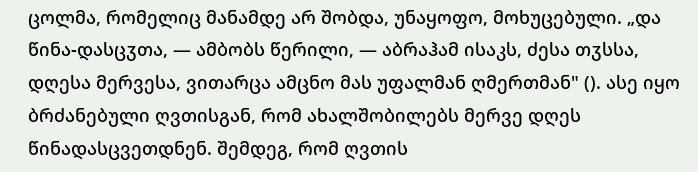ცოლმა, რომელიც მანამდე არ შობდა, უნაყოფო, მოხუცებული. „და წინა-დასცჳთა, — ამბობს წერილი, — აბრაჰამ ისაკს, ძესა თჳსსა, დღესა მერვესა, ვითარცა ამცნო მას უფალმან ღმერთმან" (). ასე იყო ბრძანებული ღვთისგან, რომ ახალშობილებს მერვე დღეს წინადასცვეთდნენ. შემდეგ, რომ ღვთის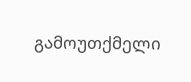გამოუთქმელი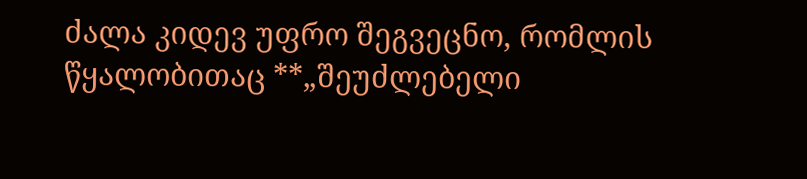ძალა კიდევ უფრო შეგვეცნო, რომლის წყალობითაც **„შეუძლებელი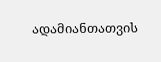ადამიანთათვის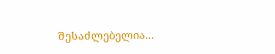შესაძლებელია...